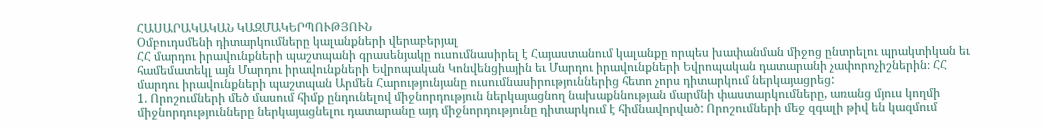ՀԱՍԱՐԱԿԱԿԱՆ ԿԱԶՄԱԿԵՐՊՈՒԹՅՈՒՆ
Օմբուդսմենի դիտարկումները կալանքների վերաբերյալ
ՀՀ մարդու իրավունքների պաշտպանի գրասենյակը ուսումնասիրել է Հայաստանում կալանքը որպես խափանման միջոց ընտրելու պրակտիկան եւ համեմատեկլ այն Մարդու իրավունքների Եվրոպական Կոնվենցիային եւ Մարդու իրավունքների Եվրոպական դատարանի չափորոչիշներին։ ՀՀ մարդու իրավունքների պաշտպան Արմեն Հարությունյանը ուսումնասիրություններից հետո չորս դիտարկում ներկայացրեց:
1. Որոշումների մեծ մասում հիմք ընդունելով միջնորդություն ներկայացնող նախաքննության մարմնի փաստարկումները, առանց մյուս կողմի միջնորդությունները ներկայացնելու դատարանը այդ միջնորդությունը դիտարկում է հիմնավորված: Որոշումների մեջ զգալի թիվ են կազմում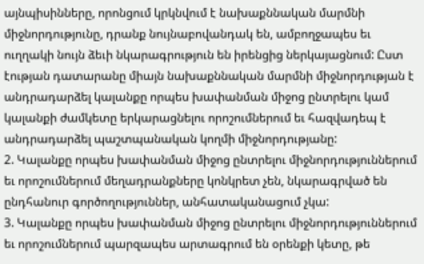այնպիսինները, որոնցում կրկնվում է նախաքննական մարմնի միջնորդությունը, դրանք նույնաբովանդակ են, ամբողջապես եւ ուղղակի նույն ձեւի նկարագրություն են իրենցից ներկայացնում: Ըստ էության դատարանը միայն նախաքննական մարմնի միջնորդության է անդրադարձել կալանքը որպես խափանման միջոց ընտրելու կամ կալանքի ժամկետը երկարացնելու որոշումներում եւ հազվադեպ է անդրադարձել պաշտպանական կողմի միջնորդությանը:
2. Կալանքը որպես խափանման միջոց ընտրելու միջնորդություններում եւ որոշումներում մեղադրանքները կոնկրետ չեն, նկարագրված են ընդհանուր գործողություններ, անհատականացում չկա:
3. Կալանքը որպես խափանման միջոց ընտրելու միջնորդություններում եւ որոշումներում պարզապես արտագրում են օրենքի կետը, թե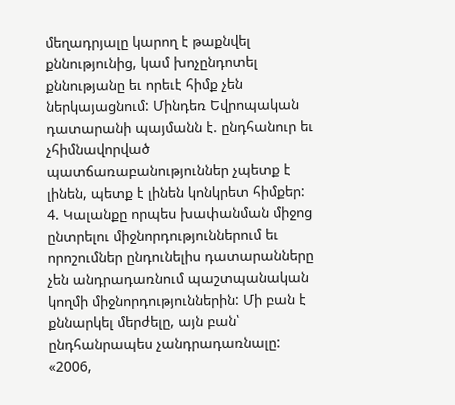մեղադրյալը կարող է թաքնվել քննությունից, կամ խոչընդոտել քննությանը եւ որեւէ հիմք չեն ներկայացնում: Մինդեռ Եվրոպական դատարանի պայմանն է. ընդհանուր եւ չհիմնավորված պատճառաբանություններ չպետք է լինեն, պետք է լինեն կոնկրետ հիմքեր:
4. Կալանքը որպես խափանման միջոց ընտրելու միջնորդություններում եւ որոշումներ ընդունելիս դատարանները չեն անդրադառնում պաշտպանական կողմի միջնորդություններին: Մի բան է քննարկել մերժելը, այն բան՝ ընդհանրապես չանդրադառնալը:
«2006,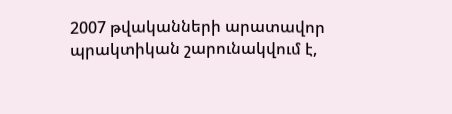2007 թվականների արատավոր պրակտիկան շարունակվում է,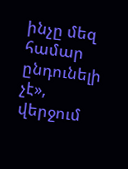ինչը մեզ համար ընդունելի չէ», վերջում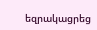եզրակացրեց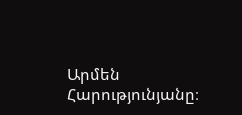Արմեն Հարությունյանը։